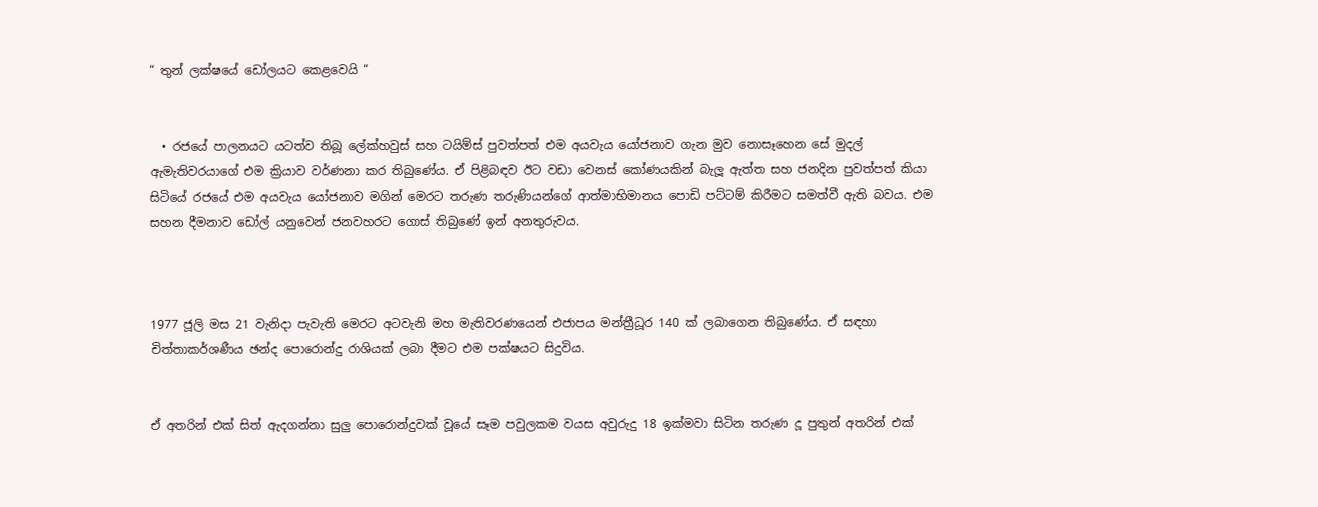“ තුන් ලක්ෂයේ ඩෝලයට කෙළවෙයි “


  • රජයේ පාලනයට යටත්ව තිබූ ලේක්හවුස් සහ ටයිම්ස් පුවත්පත් එම අයවැය යෝජනාව ගැන මුව නොසෑහෙන සේ මුදල් ඇමැතිවරයාගේ එම ක්‍රියාව වර්ණනා කර තිබුණේය. ඒ පිළිබඳව ඊට වඩා වෙනස් කෝණයකින් බැලූ ඇත්ත සහ ජනදින පුවත්පත් කියා සිටියේ රජයේ එම අයවැය යෝජනාව මගින් මෙරට තරුණ තරුණියන්ගේ ආත්මාභිමානය පොඩි පට්ටම් කිරීමට සමත්වී ඇති බවය. එම සහන දීමනාව ඩෝල් යනුවෙන් ජනවහරට ගොස් තිබුණේ ඉන් අනතුරුවය.



1977 ජූලි මස 21 වැනිදා පැවැති මෙරට අටවැනි මහ මැතිවරණයෙන් එජාපය මන්ත්‍රීධූර 140 ක් ලබාගෙන තිබුණේය. ඒ සඳහා චිත්තාකර්ශණීය ඡන්ද පොරොන්දු රාශියක් ලබා දීමට එම පක්ෂයට සිදුවිය.


ඒ අතරින් එක් සිත් ඇදගන්නා සුලු පොරොන්දුවක් වූයේ සෑම පවුලකම වයස අවුරුදු 18 ඉක්මවා සිටින තරුණ දූ පුතුන් අතරින් එක්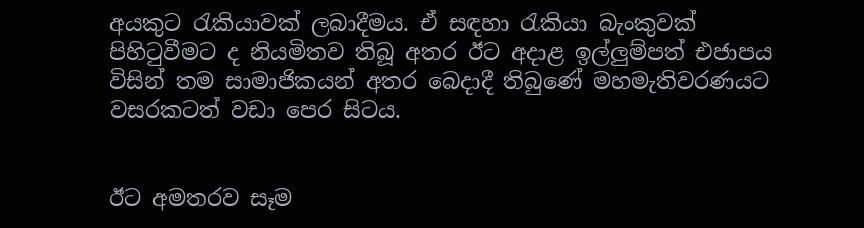අයකුට රැකියාවක් ලබාදීමය. ඒ සඳහා රැකියා බැංකුවක් පිහිටුවීමට ද නියමිතව තිබූ අතර ඊට අදාළ ඉල්ලුම්පත් එජාපය විසින් තම සාමාජිකයන් අතර බෙදාදී තිබුණේ මහමැතිවරණයට වසරකටත් වඩා පෙර සිටය.


ඊට අමතරව සෑම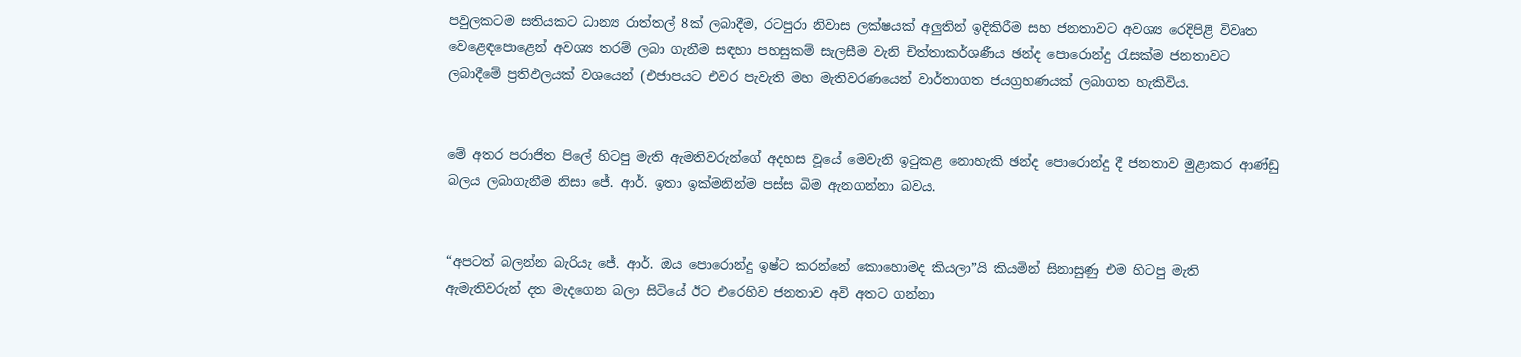පවුලකටම සතියකට ධාන්‍ය රාත්තල් 8ක් ලබාදීම, රටපුරා නිවාස ලක්ෂයක් අලුතින් ඉදිකිරීම සහ ජනතාවට අවශ්‍ය රෙදිපිළි විවෘත වෙළෙඳපොළෙන් අවශ්‍ය තරම් ලබා ගැනීම සඳහා පහසුකම් සැලසීම වැනි චිත්තාකර්ශණීය ඡන්ද පොරොන්දු රැසක්ම ජනතාවට ලබාදීමේ ප්‍රතිඵලයක් වශයෙන් (එජාපයට එවර පැවැති මහ මැතිවරණයෙන් වාර්තාගත ජයග්‍රහණයක් ලබාගත හැකිවිය.


මේ අතර පරාජිත පිලේ හිටපු මැති ඇමතිවරුන්ගේ අදහස වූයේ මෙවැනි ඉටුකළ නොහැකි ඡන්ද පොරොන්දු දී ජනතාව මුළාකර ආණ්ඩු බලය ලබාගැනීම නිසා ජේ. ආර්. ඉතා ඉක්මනින්ම පස්ස බිම ඇනගන්නා බවය.


“අපටත් බලන්න බැරියැ ජේ. ආර්. ඔය පොරොන්දු ඉෂ්ට කරන්නේ කොහොමද කියලා”යි කියමින් සිනාසුණු එම හිටපු මැති ඇමැතිවරුන් දත මැදගෙන බලා සිටියේ ඊට එරෙහිව ජනතාව අවි අතට ගන්නා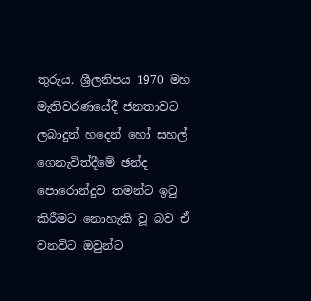තුරුය. ශ්‍රීලනිපය 1970 මහ මැතිවරණයේදී ජනතාවට ලබාදුන් හදෙන් හෝ සහල් ගෙනැවිත්දීමේ ඡන්ද පොරොන්දුව තමන්ට ඉටු කිරීමට නොහැකි වූ බව ඒ වනවිට ඔවුන්ට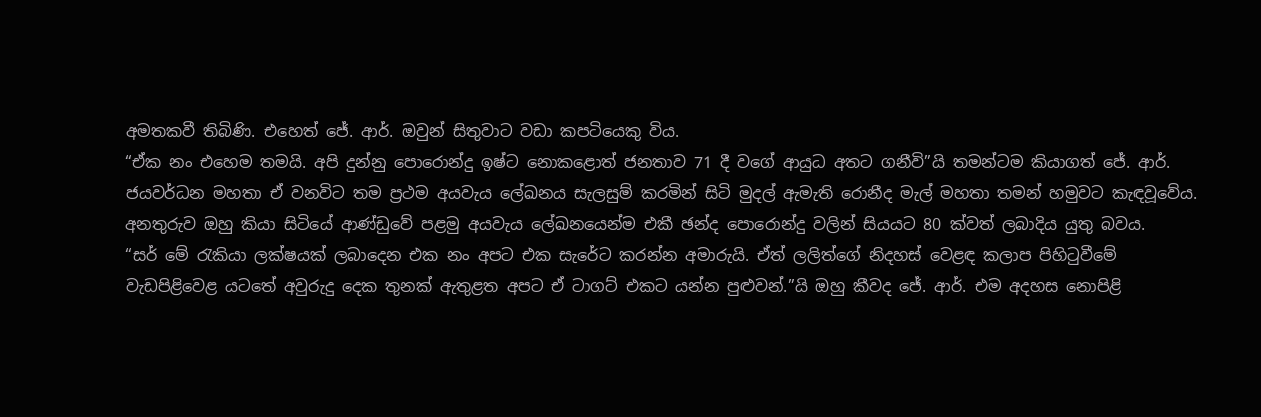අමතකවී තිබිණි. එහෙත් ජේ. ආර්. ඔවුන් සිතුවාට වඩා කපටියෙකු විය.
“ඒක නං එහෙම තමයි. අපි දුන්නු පොරොන්දු ඉෂ්ට නොකළොත් ජනතාව 71 දී වගේ ආයුධ අතට ගනීවි”යි තමන්ටම කියාගත් ජේ. ආර්. ජයවර්ධන මහතා ඒ වනවිට තම ප්‍රථම අයවැය ලේඛනය සැලසුම් කරමින් සිටි මුදල් ඇමැති රොනීද මැල් මහතා තමන් හමුවට කැඳවූවේය.  අනතුරුව ඔහු කියා සිටියේ ආණ්ඩුවේ පළමු අයවැය ලේඛනයෙන්ම එකී ඡන්ද පොරොන්දු වලින් සියයට 80 ක්වත් ලබාදිය යුතු බවය.
“සර් මේ රැකියා ලක්ෂයක් ලබාදෙන එක නං අපට එක සැරේට කරන්න අමාරුයි. ඒත් ලලිත්ගේ නිදහස් වෙළඳ කලාප පිහිටුවීමේ වැඩපිළිවෙළ යටතේ අවුරුදු දෙක තුනක් ඇතුළත අපට ඒ ටාගට් එකට යන්න පුළුවන්.”යි ඔහු කීවද ජේ. ආර්. එම අදහස නොපිළි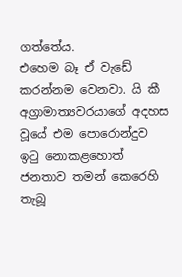ගත්තේය.
එහෙම බෑ ඒ වැඩේ කරන්නම වෙනවා. යි කී අග්‍රාමාත්‍යවරයාගේ අදහස වූයේ එම පොරොන්දුව ඉටු නොකළහොත් ජනතාව තමන් කෙරෙහි තැබූ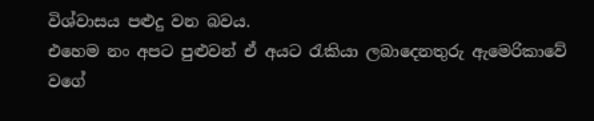විශ්වාසය පළුදු වන බවය.
එහෙම නං අපට පුළුවන් ඒ අයට රැකියා ලබාදෙනතුරු ඇමෙරිකාවේ වගේ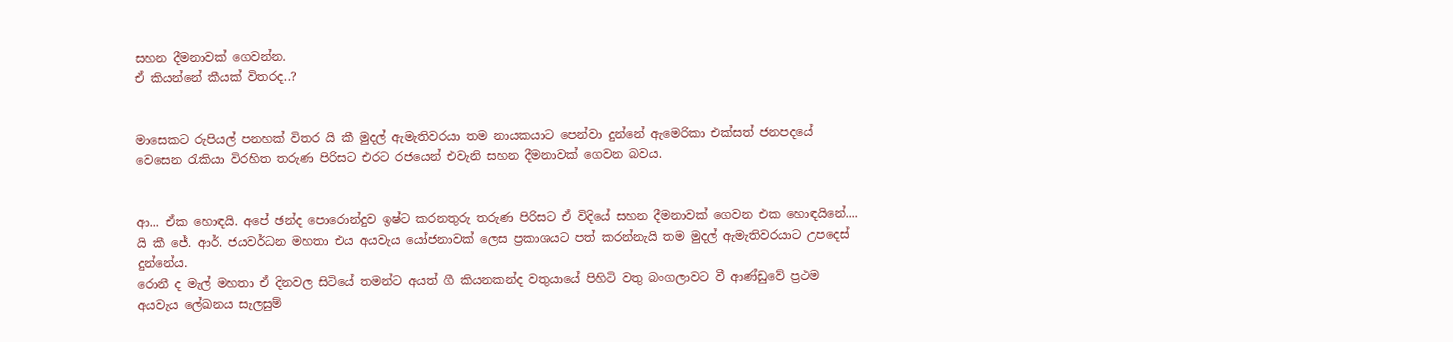සහන දීමනාවක් ගෙවන්න.
ඒ කියන්නේ කීයක් විතරද..?


මාසෙකට රුපියල් පනහක් විතර යි කී මුදල් ඇමැතිවරයා තම නායකයාට පෙන්වා දුන්නේ ඇමෙරිකා එක්සත් ජනපදයේ වෙසෙන රැකියා විරහිත තරුණ පිරිසට එරට රජයෙන් එවැනි සහන දීමනාවක් ගෙවන බවය.


ආ... ඒක හොඳයි. අපේ ඡන්ද පොරොන්දුව ඉෂ්ට කරනතුරු තරුණ පිරිසට ඒ විදියේ සහන දීමනාවක් ගෙවන එක හොඳයිනේ.... යි කී ජේ. ආර්. ජයවර්ධන මහතා එය අයවැය යෝජනාවක් ලෙස ප්‍රකාශයට පත් කරන්නැයි තම මුදල් ඇමැතිවරයාට උපදෙස් දුන්නේය.
රොනී ද මැල් මහතා ඒ දිනවල සිටියේ තමන්ට අයත් ගී කියනකන්ද වතුයායේ පිහිටි වතු බංගලාවට වී ආණ්ඩුවේ ප්‍රථම අයවැය ලේඛනය සැලසුම්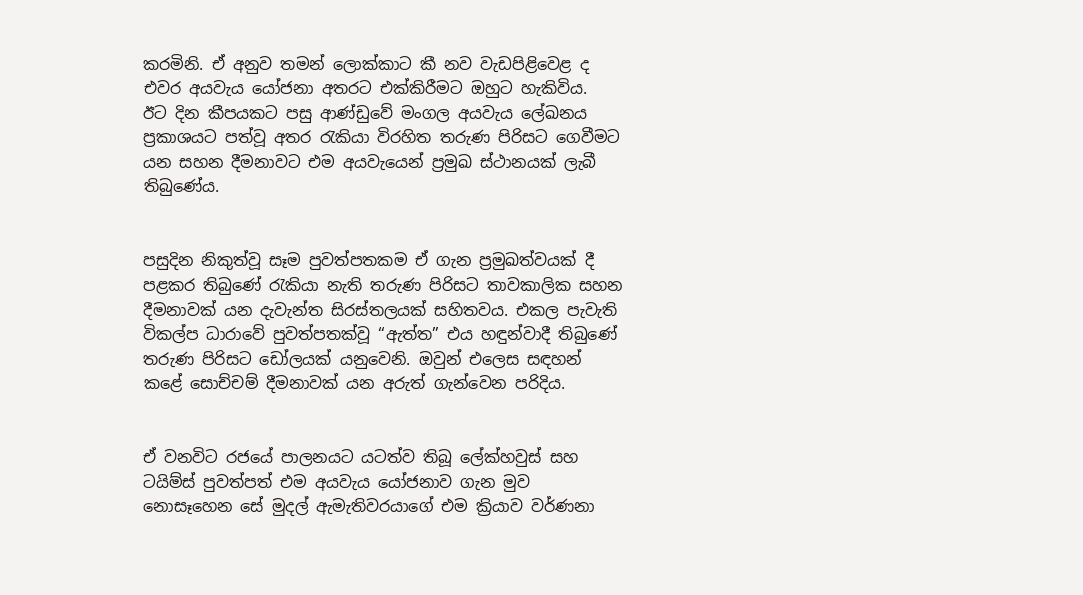කරමිනි. ඒ අනුව තමන් ලොක්කාට කී නව වැඩපිළිවෙළ ද එවර අයවැය යෝජනා අතරට එක්කිරීමට ඔහුට හැකිවිය.
ඊට දින කීපයකට පසු ආණ්ඩුවේ මංගල අයවැය ලේඛනය ප්‍රකාශයට පත්වූ අතර රැකියා විරහිත තරුණ පිරිසට ගෙවීමට යන සහන දීමනාවට එම අයවැයෙන් ප්‍රමුඛ ස්ථානයක් ලැබී තිබුණේය.


පසුදින නිකුත්වූ සෑම පුවත්පතකම ඒ ගැන ප්‍රමුඛත්වයක් දී පළකර තිබුණේ රැකියා නැති තරුණ පිරිසට තාවකාලික සහන දීමනාවක් යන දැවැන්ත සිරස්තලයක් සහිතවය. එකල පැවැති විකල්ප ධාරාවේ පුවත්පතක්වූ “ඇත්ත” එය හඳුන්වාදී තිබුණේ තරුණ පිරිසට ඩෝලයක් යනුවෙනි. ඔවුන් එලෙස සඳහන් කළේ සොච්චම් දීමනාවක් යන අරුත් ගැන්වෙන පරිදිය.


ඒ වනවිට රජයේ පාලනයට යටත්ව තිබූ ලේක්හවුස් සහ ටයිම්ස් පුවත්පත් එම අයවැය යෝජනාව ගැන මුව නොසෑහෙන සේ මුදල් ඇමැතිවරයාගේ එම ක්‍රියාව වර්ණනා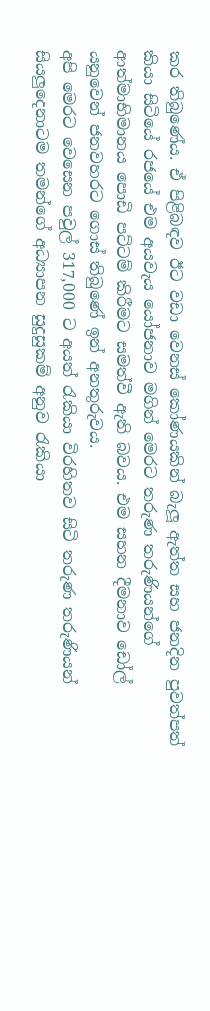කර තිබුණේය. ඒ පිළිබඳව ඊට වඩා වෙනස් කෝණයකින් බැලූ ඇත්ත සහ ජනදින පුවත්පත් කියා සිටියේ රජයේ එම අයවැය යෝජනාව මගින් මෙරට තරුණ තරුණියන්ගේ ආත්මාභිමානය පොඩි පට්ටම් කිරීමට සමත්වී ඇති බවය. එම සහන දීමනාව ඩෝල් යනුවෙන් ජනවහරට ගොස් තිබුණේ ඉන් අනතුරුවය.
අපි මෙරට වෙසෙන පවුල් 317,000 ට අයත් රැකියා විරහිතව සිටි තරුණ තරුණියන් සියලුදෙනාටම තමන්ගේ අධ්‍යාපන සුදුසුකම් අනුව රැකියා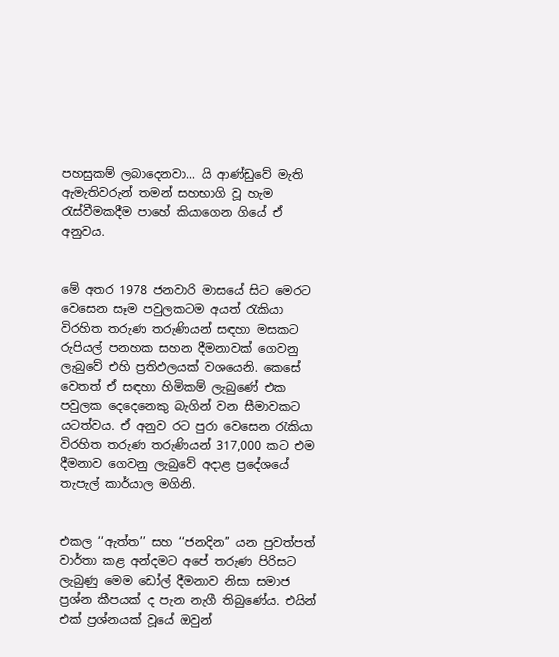පහසුකම් ලබාදෙනවා... යි ආණ්ඩුවේ මැති ඇමැතිවරුන් තමන් සහභාගි වූ හැම රැස්වීමකදීම පාහේ කියාගෙන ගියේ ඒ අනුවය.


මේ අතර 1978 ජනවාරි මාසයේ සිට මෙරට වෙසෙන සෑම පවුලකටම අයත් රැකියා විරහිත තරුණ තරුණියන් සඳහා මසකට රුපියල් පනහක සහන දීමනාවක් ගෙවනු ලැබුවේ එහි ප්‍රතිඵලයක් වශයෙනි. කෙසේ වෙතත් ඒ සඳහා හිමිකම් ලැබුණේ එක පවුලක දෙදෙනෙකු බැගින් වන සීමාවකට යටත්වය. ඒ අනුව රට පුරා වෙසෙන රැකියා විරහිත තරුණ තරුණියන් 317,000 කට එම දීමනාව ගෙවනු ලැබුවේ අදාළ ප්‍රදේශයේ තැපැල් කාර්යාල මගිනි.


එකල ‘‘ඇත්ත’’ සහ ‘‘ජනදින’’ යන පුවත්පත් වාර්තා කළ අන්දමට අපේ තරුණ පිරිසට ලැබුණු මෙම ඩෝල් දීමනාව නිසා සමාජ ප්‍රශ්න කීපයක් ද පැන නැගී තිබුණේය. එයින් එක් ප්‍රශ්නයක් වූයේ ඔවුන්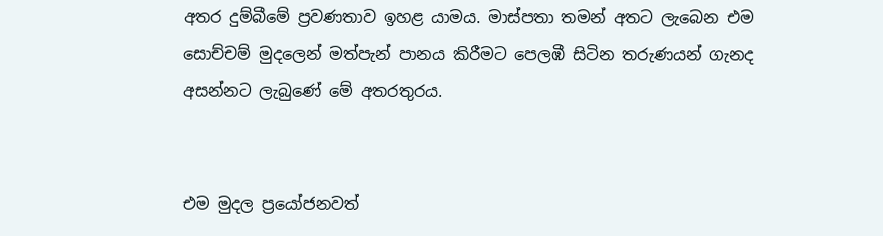අතර දුම්බීමේ ප්‍රවණතාව ඉහළ යාමය. මාස්පතා තමන් අතට ලැබෙන එම සොච්චම් මුදලෙන් මත්පැන් පානය කිරීමට පෙලඹී සිටින තරුණයන් ගැනද අසන්නට ලැබුණේ මේ අතරතුරය.


එම මුදල ප්‍රයෝජනවත්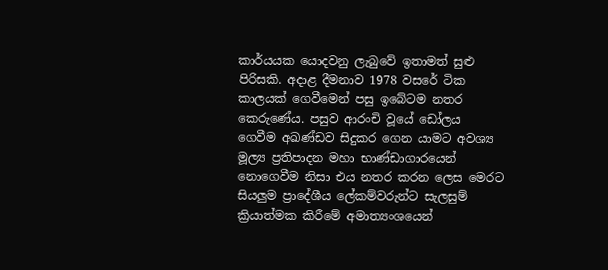කාර්යයක යොදවනු ලැබුවේ ඉතාමත් සුළු පිරිසකි. අදාළ දීමනාව 1978 වසරේ ටික කාලයක් ගෙවීමෙන් පසු ඉබේටම නතර කෙරුණේය. පසුව ආරංචි වූයේ ඩෝලය ගෙවීම අඛණ්ඩව සිදුකර ගෙන යාමට අවශ්‍ය මූල්‍ය ප්‍රතිපාදන මහා භාණ්ඩාගාරයෙන් නොගෙවීම නිසා එය නතර කරන ලෙස මෙරට සියලුම ප්‍රාදේශීය ලේකම්වරුන්ට සැලසුම් ක්‍රියාත්මක කිරීමේ අමාත්‍යංශයෙන්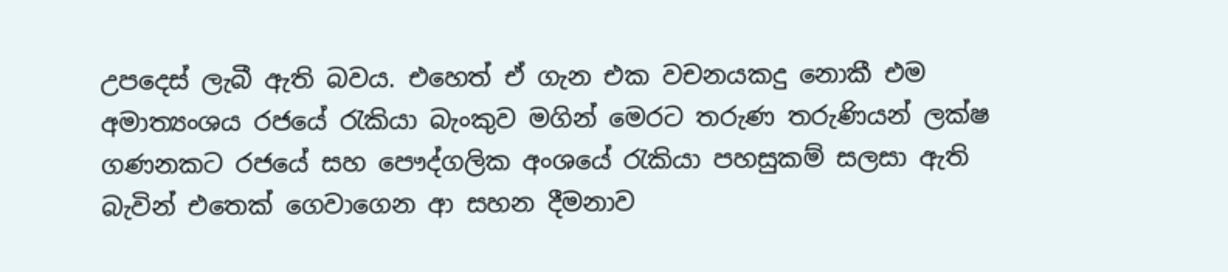උපදෙස් ලැබී ඇති බවය. එහෙත් ඒ ගැන එක වචනයකදු නොකී එම අමාත්‍යංශය රජයේ රැකියා බැංකුව මගින් මෙරට තරුණ තරුණියන් ලක්ෂ ගණනකට රජයේ සහ පෞද්ගලික අංශයේ රැකියා පහසුකම් සලසා ඇති බැවින් එතෙක් ගෙවාගෙන ආ සහන දීමනාව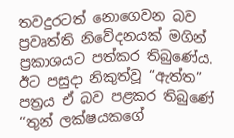තවදුරටත් නොගෙවන බව ප්‍රවෘත්ති නිවේදනයක් මගින් ප්‍රකාශයට පත්කර තිබුණේය. ඊට පසුදා නිකුත්වූ “ඇත්ත” පත්‍රය ඒ බව පළකර තිබුණේ ‘‘තුන් ලක්ෂයකගේ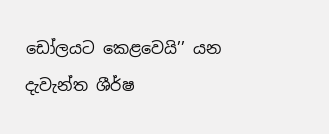ඩෝලයට කෙළවෙයි’’ යන දැවැන්ත ශීර්ෂ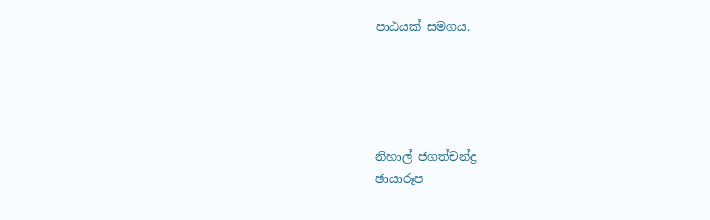පාඨයක් සමගය.





නිහාල් ජගත්චන්ද්‍ර
ඡායාරූප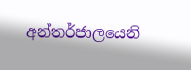අන්තර්ජාලයෙනි